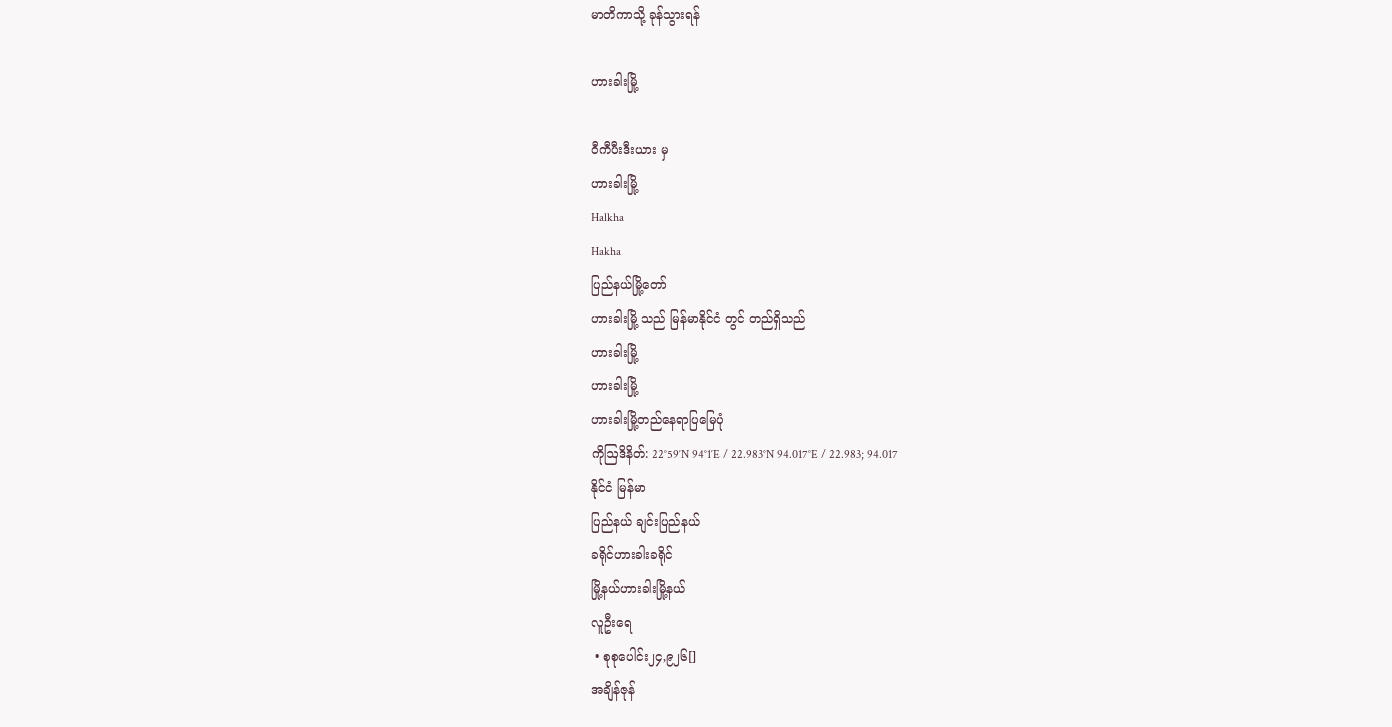မာတိကာသို့ ခုန်သွားရန်

ဟားခါးမြို့

ဝီကီပီးဒီးယား မှ
ဟားခါးမြို့
Halkha
Hakha
ပြည်နယ်မြို့တော်
ဟားခါးမြို့ သည် မြန်မာနိုင်ငံ တွင် တည်ရှိသည်
ဟားခါးမြို့
ဟားခါးမြို့
ဟားခါးမြို့တည်နေရာပြမြေပုံ
ကိုဩဒိနိတ်: 22°59′N 94°1′E / 22.983°N 94.017°E / 22.983; 94.017
နိုင်ငံ မြန်မာ
ပြည်နယ် ချင်းပြည်နယ်
ခရိုင်ဟားခါးခရိုင်
မြို့နယ်ဟားခါးမြို့နယ်
လူဦးရေ
 • စုစုပေါင်း၂၄,၉၂၆[]
အချိန်ဇုန်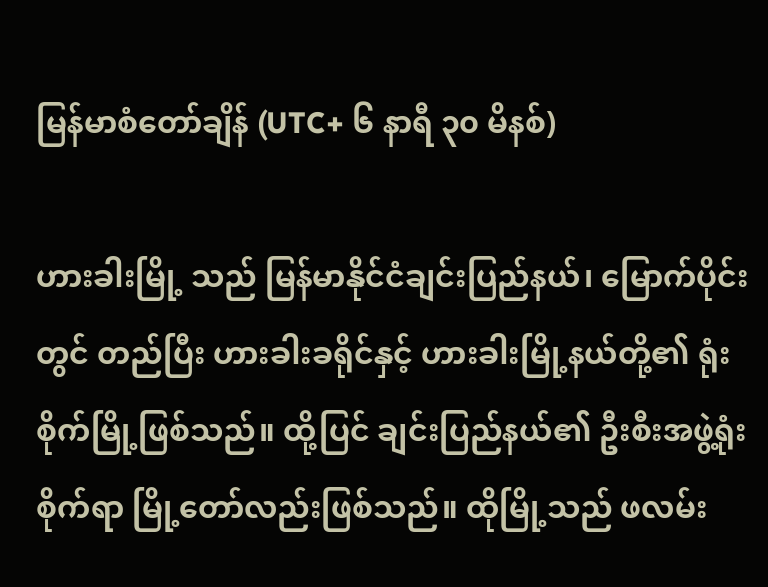မြန်မာစံတော်ချိန် (UTC+ ၆ နာရီ ၃၀ မိနစ်)

ဟားခါးမြို့ သည် မြန်မာနိုင်ငံချင်းပြည်နယ်၊ မြောက်ပိုင်းတွင် တည်ပြီး ဟားခါးခရိုင်နှင့် ဟားခါးမြို့နယ်တို့၏ ရုံးစိုက်မြို့ဖြစ်သည်။ ထို့ပြင် ချင်းပြည်နယ်၏ ဦးစီးအဖွဲ့ရုံးစိုက်ရာ မြို့တော်လည်းဖြစ်သည်။ ထိုမြို့သည် ဖလမ်း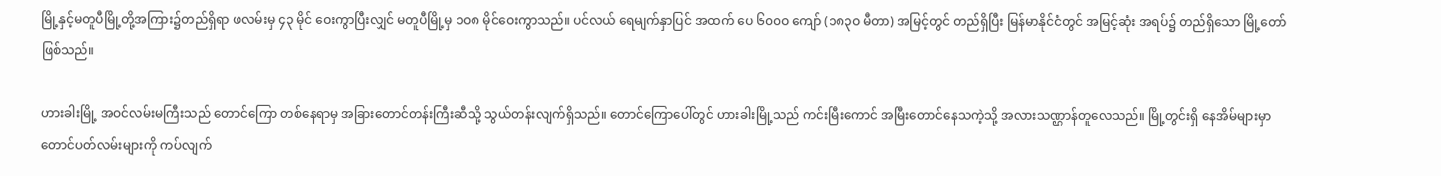မြို့နှင့်မတူပီမြို့တို့အကြား၌တည်ရှိရာ ဖလမ်းမှ ၄၃ မိုင် ဝေးကွာပြီးလျှင် မတူပီမြို့မှ ၁ဝ၈ မိုင်ဝေးကွာသည်။ ပင်လယ် ရေမျက်နှာပြင် အထက် ပေ ၆၀၀ဝ ကျော် (၁၈၃ဝ မီတာ) အမြင့်တွင် တည်ရှိပြီး မြန်မာနိုင်ငံတွင် အမြင့်ဆုံး အရပ်၌ တည်ရှိသော မြို့တော် ဖြစ်သည်။

ဟားခါးမြို့ အဝင်လမ်းမကြီးသည် တောင်ကြော တစ်နေရာမှ အခြားတောင်တန်းကြီးဆီသို့ သွယ်တန်းလျက်ရှိသည်။ တောင်ကြောပေါ်တွင် ဟားခါးမြို့သည် ကင်းမြီးကောင် အမြီးတောင်နေသကဲ့သို့ အလားသဏ္ဌာန်တူလေသည်။ မြို့တွင်းရှိ နေအိမ်များမှာ တောင်ပတ်လမ်းများကို ကပ်လျက်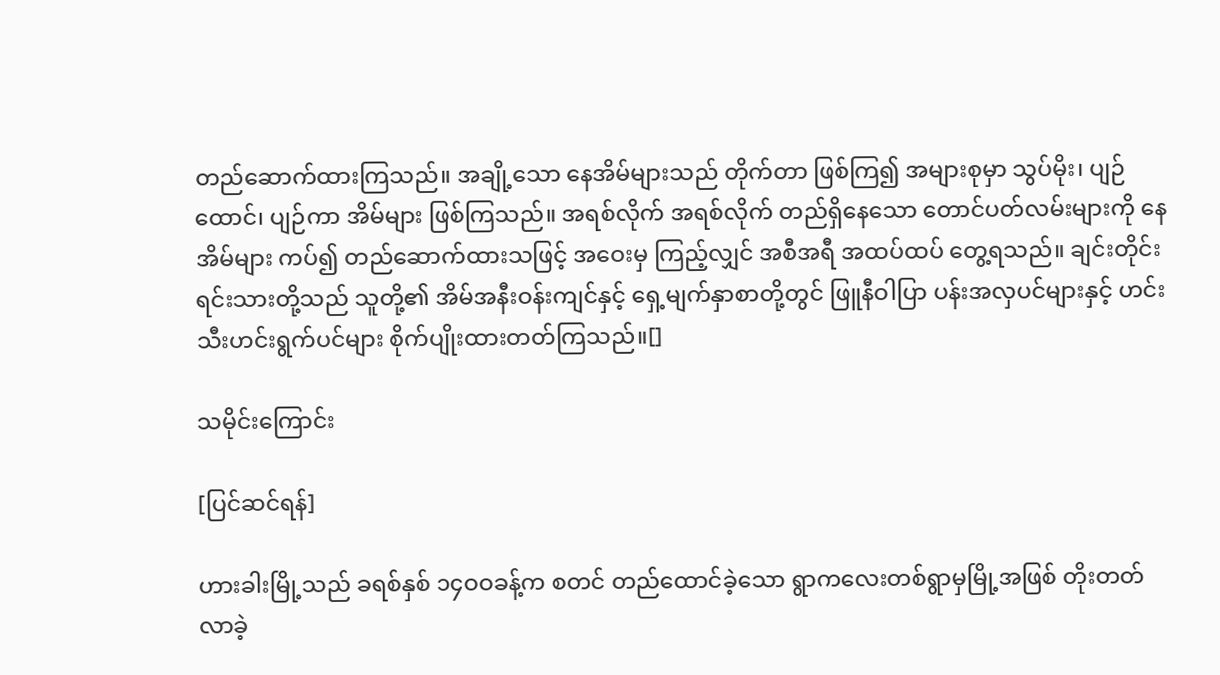တည်ဆောက်ထားကြသည်။ အချို့သော နေအိမ်များသည် တိုက်တာ ဖြစ်ကြ၍ အများစုမှာ သွပ်မိုး၊ ပျဉ်ထောင်၊ ပျဉ်ကာ အိမ်များ ဖြစ်ကြသည်။ အရစ်လိုက် အရစ်လိုက် တည်ရှိနေသော တောင်ပတ်လမ်းများကို နေအိမ်များ ကပ်၍ တည်ဆောက်ထားသဖြင့် အဝေးမှ ကြည့်လျှင် အစီအရီ အထပ်ထပ် တွေ့ရသည်။ ချင်းတိုင်းရင်းသားတို့သည် သူတို့၏ အိမ်အနီးဝန်းကျင်နှင့် ရှေ့မျက်နှာစာတို့တွင် ဖြူနီဝါပြာ ပန်းအလှပင်များနှင့် ဟင်းသီးဟင်းရွက်ပင်များ စိုက်ပျိုးထားတတ်ကြသည်။[]

သမိုင်းကြောင်း

[ပြင်ဆင်ရန်]

ဟားခါးမြို့သည် ခရစ်နှစ် ၁၄ဝဝခန့်က စတင် တည်ထောင်ခဲ့သော ရွာကလေးတစ်ရွာမှမြို့အဖြစ် တိုးတတ်လာခဲ့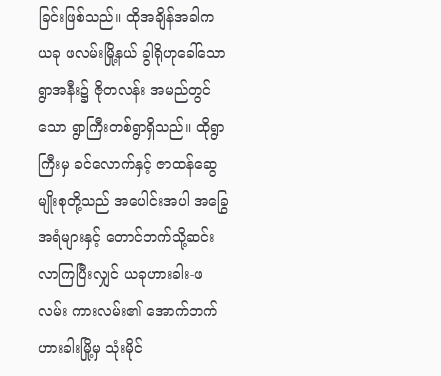ခြင်းဖြစ်သည်။ ထိုအချိန်အခါက ယခု ဖလမ်းမြို့နယ် ခွါရိုဟုခေါ်သော ရွာအနီး၌ ဇိုတလန်း အမည်တွင်သော ရွာကြီးတစ်ရွာရှိသည်။ ထိုရွာကြီးမှ ခင်လောက်နှင့် ဇာထန်ဆွေမျိုးစုတို့သည် အပေါင်းအပါ အခြွေအရံများနှင့် တောင်ဘက်သို့ဆင်းလာကြပြီးလျှင် ယခုဟားခါး-ဖလမ်း ကားလမ်း၏ အောက်ဘက် ဟားခါးမြို့မှ သုံးမိုင်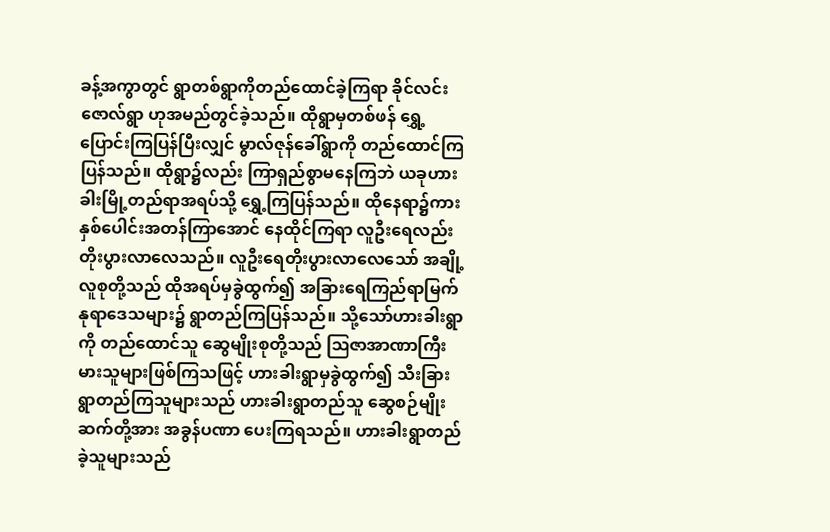ခန့်အကွာတွင် ရွာတစ်ရွာကိုတည်ထောင်ခဲ့ကြရာ ခိုင်လင်းဇောလ်ရွာ ဟုအမည်တွင်ခဲ့သည်။ ထိုရွာမှတစ်ဖန် ရွှေ့ပြောင်းကြပြန်ပြီးလျှင် မွာလ်ဇုန်ခေါ်ရွာကို တည်ထောင်ကြ ပြန်သည်။ ထိုရွာ၌လည်း ကြာရှည်စွာမနေကြဘဲ ယခုဟားခါးမြို့တည်ရာအရပ်သို့ ရွှေ့ကြပြန်သည်။ ထိုနေရာ၌ကား နှစ်ပေါင်းအတန်ကြာအောင် နေထိုင်ကြရာ လူဦးရေလည်း တိုးပွားလာလေသည်။ လူဦးရေတိုးပွားလာလေသော် အချို့လူစုတို့သည် ထိုအရပ်မှခွဲထွက်၍ အခြားရေကြည်ရာမြက်နုရာဒေသများ၌ ရွာတည်ကြပြန်သည်။ သို့သော်ဟားခါးရွာကို တည်ထောင်သူ ဆွေမျိုးစုတို့သည် ဩဇာအာဏာကြီးမားသူများဖြစ်ကြသဖြင့် ဟားခါးရွာမှခွဲထွက်၍ သီးခြားရွာတည်ကြသူများသည် ဟားခါးရွာတည်သူ ဆွေစဉ်မျိုးဆက်တို့အား အခွန်ပဏာ ပေးကြရသည်။ ဟားခါးရွာတည်ခဲ့သူများသည်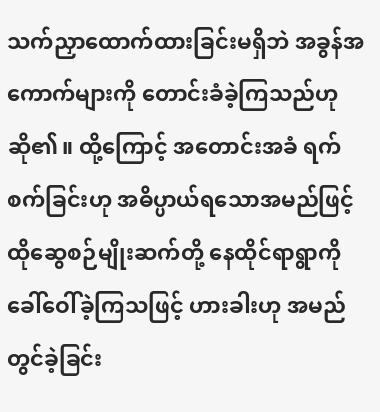သက်ညှာထောက်ထားခြင်းမရှိဘဲ အခွန်အကောက်များကို တောင်းခံခဲ့ကြသည်ဟုဆို၏။ ထို့ကြောင့် အတောင်းအခံ ရက်စက်ခြင်းဟု အဓိပ္ပာယ်ရသောအမည်ဖြင့် ထိုဆွေစဉ်မျိုးဆက်တို့ နေထိုင်ရာရွာကို ခေါ်ဝေါ်ခဲ့ကြသဖြင့် ဟားခါးဟု အမည်တွင်ခဲ့ခြင်း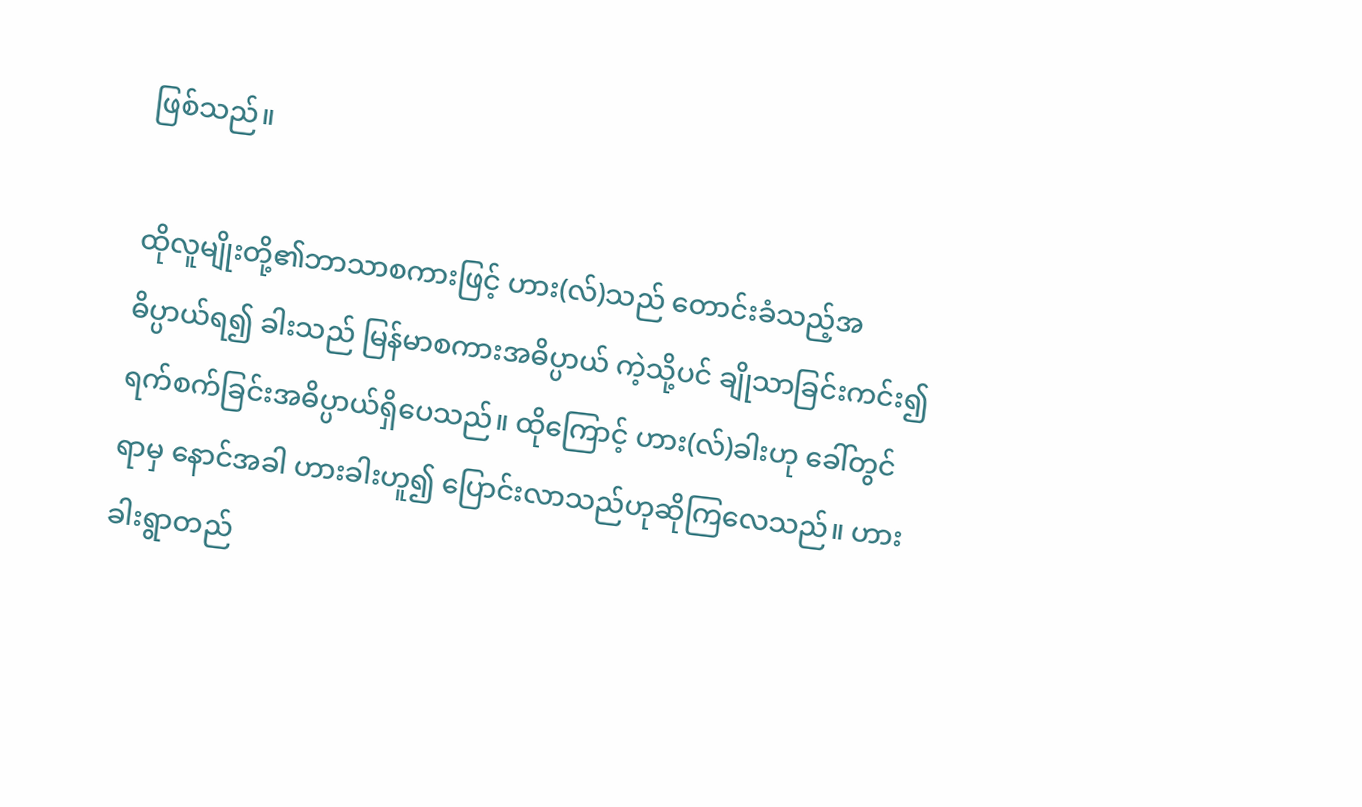ဖြစ်သည်။

ထိုလူမျိုးတို့၏ဘာသာစကားဖြင့် ဟား(လ်)သည် တောင်းခံသည့်အဓိပ္ပာယ်ရ၍ ခါးသည် မြန်မာစကားအဓိပ္ပာယ် ကဲ့သို့ပင် ချိုသာခြင်းကင်း၍ ရက်စက်ခြင်းအဓိပ္ပာယ်ရှိပေသည်။ ထိုကြောင့် ဟား(လ်)ခါးဟု ခေါ်တွင်ရာမှ နောင်အခါ ဟားခါးဟူ၍ ပြောင်းလာသည်ဟုဆိုကြလေသည်။ ဟားခါးရွာတည်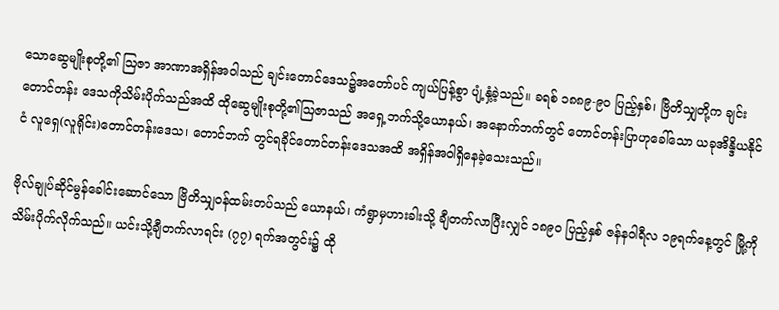သောဆွေမျိုးစုတို့၏ ဩဇာ အာဏာအရှိန်အဝါသည် ချင်းတောင်ဒေသ၌အတော်ပင် ကျယ်ပြန့်စွာ ပျံ့နှံ့ခဲ့သည်။ ခရစ် ၁၈၈၉-၉ဝ ပြည့်နှစ်၊ ဗြိတိသျှတို့က ချင်းတောင်တန်း ဒေသကိုသိမ်းပိုက်သည်အထိ ထိုဆွေမျိုးစုတို့၏ဩဇာသည် အရှေ့ဘက်သို့ယောနယ်၊ အနောက်ဘက်တွင် တောင်တန်းပြာဟုခေါ်သော ယခုအိန္ဒိယနိုင်ငံ လူရှေ(လူရိုင်း)တောင်တန်းဒေသ၊ တောင်ဘက် တွင်ရခိုင်တောင်တန်းဒေသအထိ အရှိန်အဝါရှိနေခဲ့သေးသည်။

ဗိုလ်ချုပ်ဆိုင်မွန်ခေါင်းဆောင်သော ဗြိတိသျှဝန်ထမ်းတပ်သည် ယောနယ်၊ ကံရွာမှဟားခါးသို့ ချီတက်လာပြီးလျှင် ၁၈၉ဝ ပြည့်နှစ် ဇန်နဝါရီလ ၁၉ရက်နေ့တွင် မြို့ကို သိမ်းပိုက်လိုက်သည်။ ယင်းသို့ချီတက်လာရင်း (၇၇) ရက်အတွင်း၌ ထို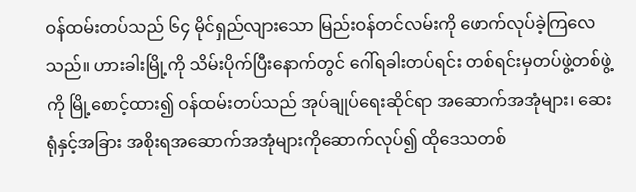ဝန်ထမ်းတပ်သည် ၆၄ မိုင်ရှည်လျားသော မြည်းဝန်တင်လမ်းကို ဖောက်လုပ်ခဲ့ကြလေသည်။ ဟားခါးမြို့ကို သိမ်းပိုက်ပြီးနောက်တွင် ဂေါ်ရခါးတပ်ရင်း တစ်ရင်းမှတပ်ဖွဲ့တစ်ဖွဲ့ကို မြို့စောင့်ထား၍ ဝန်ထမ်းတပ်သည် အုပ်ချုပ်ရေးဆိုင်ရာ အဆောက်အအုံများ၊ ဆေးရုံနှင့်အခြား အစိုးရအဆောက်အအုံများကိုဆောက်လုပ်၍ ထိုဒေသတစ်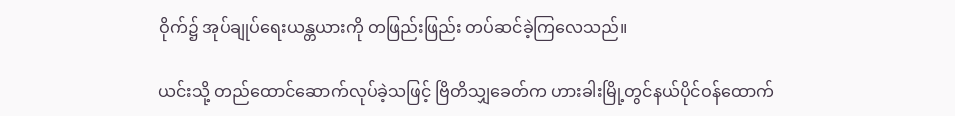ဝိုက်၌ အုပ်ချုပ်ရေးယန္တယားကို တဖြည်းဖြည်း တပ်ဆင်ခဲ့ကြလေသည်။

ယင်းသို့ တည်ထောင်ဆောက်လုပ်ခဲ့သဖြင့် ဗြိတိသျှခေတ်က ဟားခါးမြို့တွင်နယ်ပိုင်ဝန်ထောက်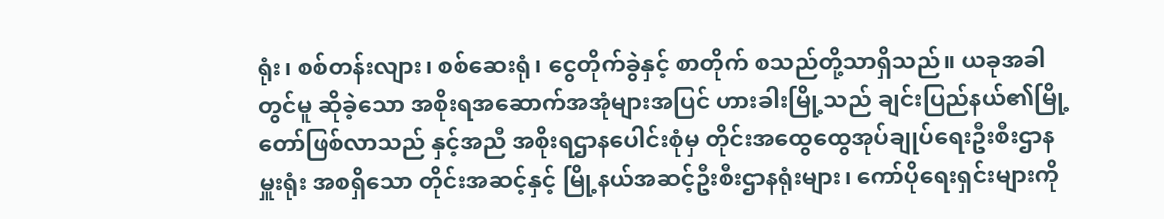ရုံး၊ စစ်တန်းလျား၊ စစ်ဆေးရုံ၊ ငွေတိုက်ခွဲနှင့် စာတိုက် စသည်တို့သာရှိသည်။ ယခုအခါတွင်မူ ဆိုခဲ့သော အစိုးရအဆောက်အအုံများအပြင် ဟားခါးမြို့သည် ချင်းပြည်နယ်၏မြို့တော်ဖြစ်လာသည် နှင့်အညီ အစိုးရဌာနပေါင်းစုံမှ တိုင်းအထွေထွေအုပ်ချုပ်ရေးဦးစီးဌာနမှူးရုံး အစရှိသော တိုင်းအဆင့်နှင့် မြို့နယ်အဆင့်ဦးစီးဌာနရုံးများ၊ ကော်ပိုရေးရှင်းများကို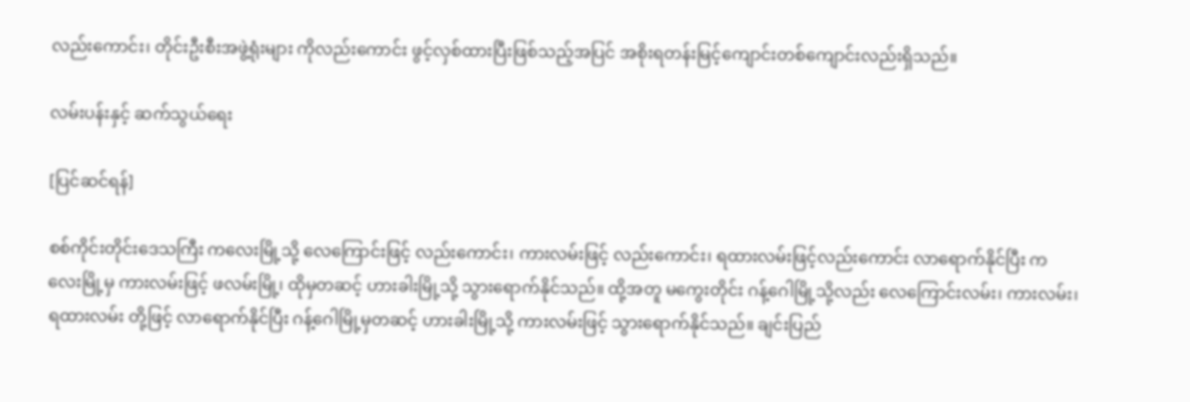လည်းကောင်း၊ တိုင်းဦးစီးအဖွဲ့ရုံးများ ကိုလည်းကောင်း ဖွင့်လှစ်ထားပြီးဖြစ်သည့်အပြင် အစိုးရတန်းမြင့်ကျောင်းတစ်ကျောင်းလည်းရှိသည်။

လမ်းပန်းနှင့် ဆက်သွယ်ရေး

[ပြင်ဆင်ရန်]

စစ်ကိုင်းတိုင်းဒေသကြီး ကလေးမြို့သို့ လေကြောင်းဖြင့် လည်းကောင်း၊ ကားလမ်းဖြင့် လည်းကောင်း၊ ရထားလမ်းဖြင့်လည်းကောင်း လာရောက်နိုင်ပြီး ကလေးမြို့မှ ကားလမ်းဖြင့် ဖလမ်းမြို့၊ ထိုမှတဆင့် ဟားခါးမြို့သို့ သွားရောက်နိုင်သည်။ ထို့အတူ မကွေးတိုင်း ဂန့်ဂေါမြို့သို့လည်း လေကြောင်းလမ်း၊ ကားလမ်း၊ ရထားလမ်း တို့ဖြင့် လာရောက်နိုင်ပြီး ဂန့်ဂေါမြို့မှတဆင့် ဟားခါးမြို့သို့ ကားလမ်းဖြင့် သွားရောက်နိုင်သည်။ ချင်းပြည်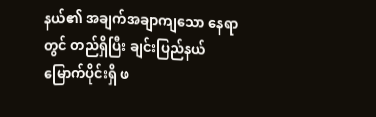နယ်၏ အချက်အချာကျသော နေရာတွင် တည်ရှိပြီး ချင်းပြည်နယ် မြောက်ပိုင်းရှိ ဖ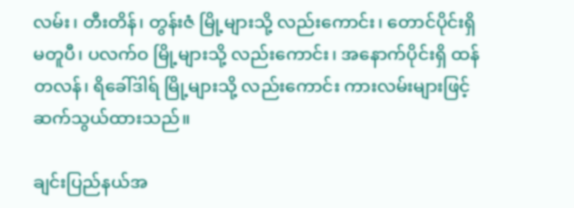လမ်း၊ တီးတိန်၊ တွန်းဇံ မြို့များသို့ လည်းကောင်း၊ တောင်ပိုင်းရှိ မတူပီ၊ ပလက်ဝ မြို့များသို့ လည်းကောင်း၊ အနောက်ပိုင်းရှိ ထန်တလန်၊ ရိခေါ်ဒါရ် မြို့များသို့ လည်းကောင်း ကားလမ်းများဖြင့် ဆက်သွယ်ထားသည်။

ချင်းပြည်နယ်အ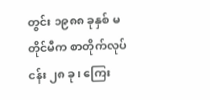တွင်း ၁၉၈၈ ခုနှစ် မတိုင်မီက စာတိုက်လုပ်ငန်း ၂၈ ခု၊ ကြေး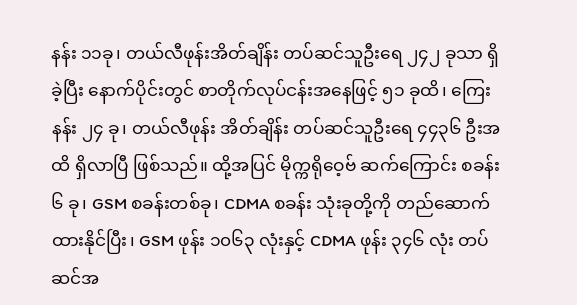နန်း ၁၁ခု၊ တယ်လီဖုန်းအိတ်ချိန်း တပ်ဆင်သူဦးရေ ၂၄၂ ခုသာ ရှိခဲ့ပြီး နောက်ပိုင်းတွင် စာတိုက်လုပ်ငန်းအနေဖြင့် ၅၁ ခုထိ၊ ကြေးနန်း ၂၄ ခု၊ တယ်လီဖုန်း အိတ်ချိန်း တပ်ဆင်သူဦးရေ ၄၄၃၆ ဦးအထိ ရှိလာပြီ ဖြစ်သည်။ ထို့အပြင် မိုက္ကရိုဝေ့ဗ် ဆက်ကြောင်း စခန်း ၆ ခု၊ GSM စခန်းတစ်ခု၊ CDMA စခန်း သုံးခုတို့ကို တည်ဆောက်ထားနိုင်ပြီး၊ GSM ဖုန်း ၁၀၆၃ လုံးနှင့် CDMA ဖုန်း ၃၄၆ လုံး တပ်ဆင်အ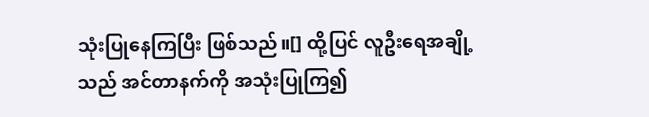သုံးပြုနေကြပြီး ဖြစ်သည်။[] ထို့ပြင် လူဦးရေအချို့သည် အင်တာနက်ကို အသုံးပြုကြ၍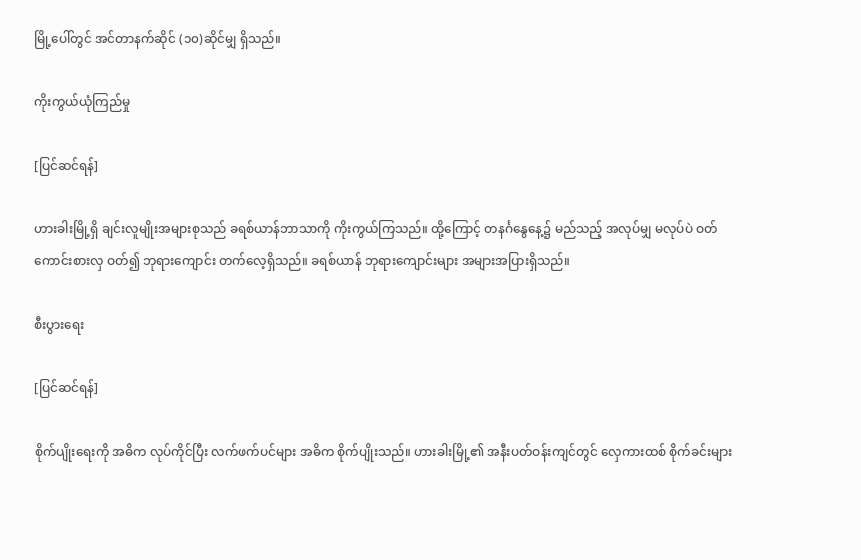မြို့ပေါ်တွင် အင်တာနက်ဆိုင် (၁၀)ဆိုင်မျှ ရှိသည်။

ကိုးကွယ်ယုံကြည်မှု

[ပြင်ဆင်ရန်]

ဟားခါးမြို့ရှိ ချင်းလူမျိုးအများစုသည် ခရစ်ယာန်ဘာသာကို ကိုးကွယ်ကြသည်။ ထို့ကြောင့် တနင်္ဂနွေနေ့၌ မည်သည့် အလုပ်မျှ မလုပ်ပဲ ဝတ်ကောင်းစားလှ ဝတ်၍ ဘုရားကျောင်း တက်လေ့ရှိသည်။ ခရစ်ယာန် ဘုရားကျောင်းများ အများအပြားရှိသည်။

စီးပွားရေး

[ပြင်ဆင်ရန်]

စိုက်ပျိုးရေးကို အဓိက လုပ်ကိုင်ပြီး လက်ဖက်ပင်များ အဓိက စိုက်ပျိုးသည်။ ဟားခါးမြို့၏ အနီးပတ်ဝန်းကျင်တွင် လှေကားထစ် စိုက်ခင်းများ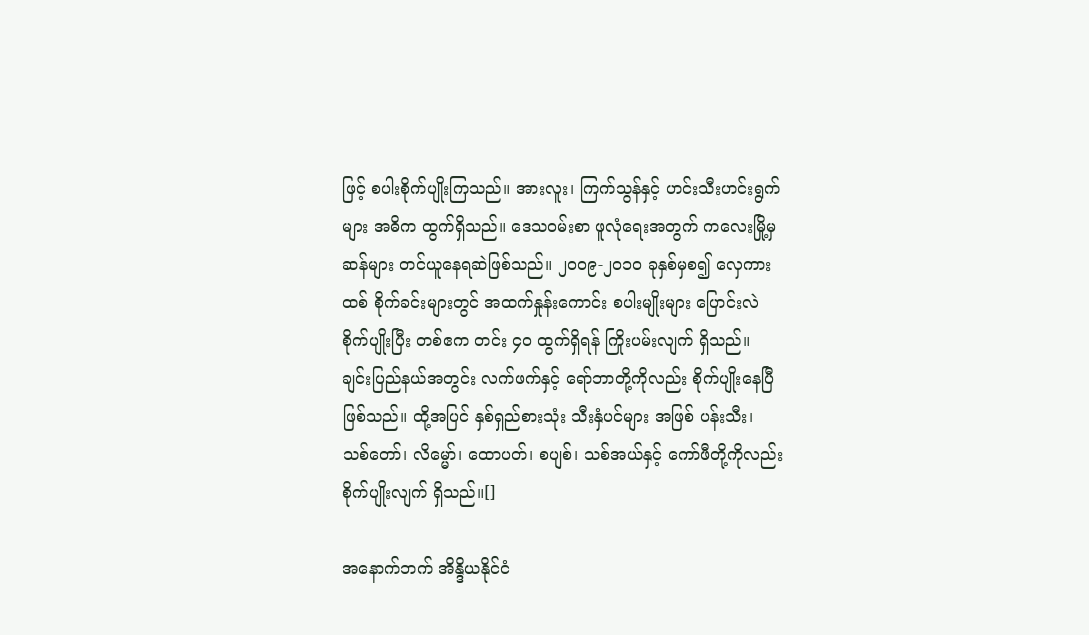ဖြင့် စပါးစိုက်ပျိုးကြသည်။ အားလူး၊ ကြက်သွန်နှင့် ဟင်းသီးဟင်းရွက်များ အဓိက ထွက်ရှိသည်။ ဒေသဝမ်းစာ ဖူလုံရေးအတွက် ကလေးမြို့မှ ဆန်များ တင်ယူနေရဆဲဖြစ်သည်။ ၂၀၀၉-၂၀၁၀ ခုနှစ်မှစ၍ လှေကားထစ် စိုက်ခင်းများတွင် အထက်နှုန်းကောင်း စပါးမျိုးများ ပြောင်းလဲစိုက်ပျိုးပြီး တစ်ဧက တင်း ၄၀ ထွက်ရှိရန် ကြိုးပမ်းလျက် ရှိသည်။ ချင်းပြည်နယ်အတွင်း လက်ဖက်နှင့် ရော်ဘာတို့ကိုလည်း စိုက်ပျိုးနေပြီ ဖြစ်သည်။ ထို့အပြင် နှစ်ရှည်စားသုံး သီးနှံပင်များ အဖြစ် ပန်းသီး၊ သစ်တော်၊ လိမ္မော်၊ ထောပတ်၊ စပျစ်၊ သစ်အယ်နှင့် ကော်ဖီတို့ကိုလည်း စိုက်ပျိုးလျက် ရှိသည်။[]

အနောက်ဘက် အိန္ဒိယနိုင်ငံ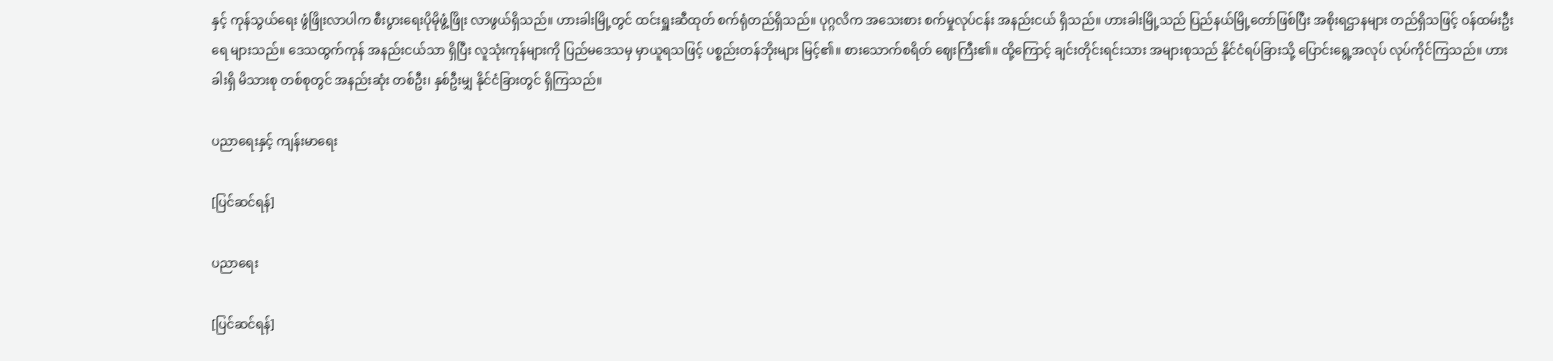နှင့် ကုန်သွယ်ရေး ဖွံဖြိုးလာပါက စီးပွားရေးပိုမိုဖွံ့ဖြိုး လာဖွယ်ရှိသည်။ ဟားခါးမြို့တွင် ထင်းရှူးဆီထုတ် စက်ရုံတည်ရှိသည်။ ပုဂ္ဂလိက အသေးစား စက်မှုလုပ်ငန်း အနည်းငယ် ရှိသည်။ ဟားခါးမြို့သည် ပြည်နယ်မြို့တော်ဖြစ်ပြီး အစိုးရဌာနများ တည်ရှိသဖြင့် ဝန်ထမ်းဦးရေ များသည်။ ဒေသထွက်ကုန် အနည်းငယ်သာ ရှိပြီး လူသုံးကုန်များကို ပြည်မဒေသမှ မှာယူရသဖြင့် ပစ္စည်းတန်ဘိုးများ မြင့်၏။ စားသောက်စရိတ် ဈေးကြီး၏။ ထို့ကြောင့် ချင်းတိုင်းရင်းသား အများစုသည် နိုင်ငံရပ်ခြားသို့ ပြောင်းရွေ့အလုပ် လုပ်ကိုင်ကြသည်။ ဟားခါးရှိ မိသားစု တစ်စုတွင် အနည်းဆုံး တစ်ဦး၊ နှစ်ဦးမျှ နိုင်ငံခြားတွင် ရှိကြသည်။

ပညာရေးနှင့် ကျန်းမာရေး

[ပြင်ဆင်ရန်]

ပညာရေး

[ပြင်ဆင်ရန်]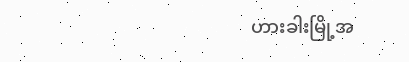ဟားခါးမြို့အ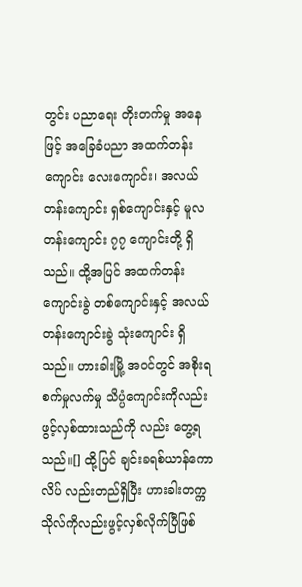တွင်း ပညာရေး တိုးတက်မှု အနေဖြင့် အခြေခံပညာ အထက်တန်းကျောင်း လေးကျောင်း၊ အလယ်တန်းကျောင်း ရှစ်ကျောင်းနှင့် မူလတန်းကျောင်း ၇၇ ကျောင်းတို့ ရှိသည်။ ထို့အပြင် အထက်တန်းကျောင်းခွဲ တစ်ကျောင်းနှင့် အလယ်တန်းကျောင်းခွဲ သုံးကျောင်း ရှိသည်။ ဟားခါးမြို့ အဝင်တွင် အစိုးရ စက်မှုလက်မှု သိပ္ပံကျောင်းကိုလည်း ဖွင့်လှစ်ထားသည်ကို လည်း တွေ့ရသည်။[] ထို့ပြင် ချင်းခရစ်ယာန်ကောလိပ် လည်းတည်ရှိပြီး ဟားခါးတက္ကသိုလ်ကိုလည်းဖွင့်လှစ်လိုက်ပြီဖြစ်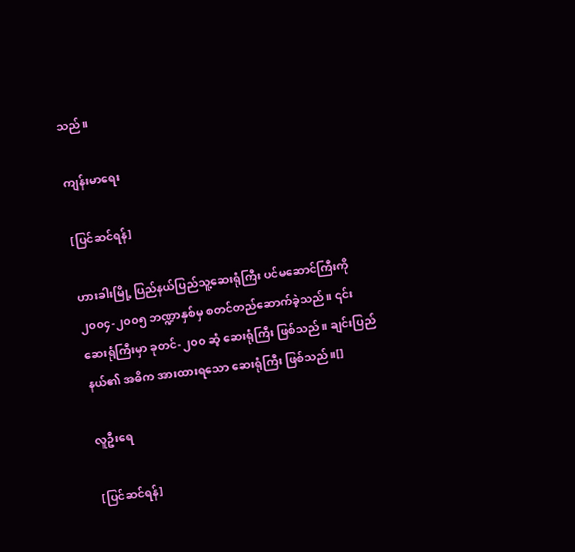သည်။

ကျန်းမာရေး

[ပြင်ဆင်ရန်]

ဟားခါးမြို့ ပြည်နယ်ပြည်သူ့ဆေးရုံကြီး ပင်မဆောင်ကြီးကို ၂၀၀၄-၂၀၀၅ ဘဏ္ဍာနှစ်မှ စတင်တည်ဆောက်ခဲ့သည်။ ၎င်းဆေးရုံကြီးမှာ ခုတင်-၂၀၀ ဆံ့ ဆေးရုံကြီး ဖြစ်သည်။ ချင်းပြည်နယ်၏ အဓိက အားထားရသော ဆေးရုံကြီး ဖြစ်သည်။[]

လူဦးရေ

[ပြင်ဆင်ရန်]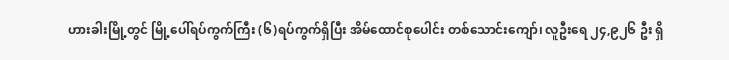ဟားခါးမြို့တွင် မြို့ပေါ်ရပ်ကွက်ကြီး (၆)ရပ်ကွက်ရှိပြီး အိမ်ထောင်စုပေါင်း တစ်သောင်းကျော်၊ လူဦးရေ ၂၄,၉၂၆ ဦး ရှိ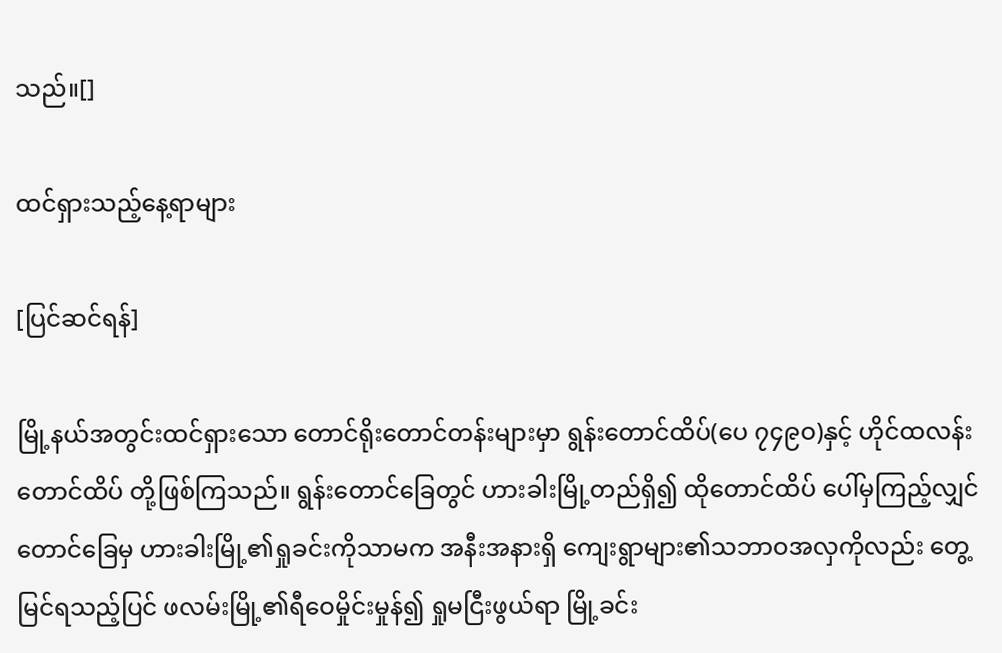သည်။[]

ထင်ရှားသည့်နေ့ရာများ

[ပြင်ဆင်ရန်]

မြို့နယ်အတွင်းထင်ရှားသော တောင်ရိုးတောင်တန်းများမှာ ရွန်းတောင်ထိပ်(ပေ ၇၄၉ဝ)နှင့် ဟိုင်ထလန်း တောင်ထိပ် တို့ဖြစ်ကြသည်။ ရွန်းတောင်ခြေတွင် ဟားခါးမြို့တည်ရှိ၍ ထိုတောင်ထိပ် ပေါ်မှကြည့်လျှင် တောင်ခြေမှ ဟားခါးမြို့၏ရှုခင်းကိုသာမက အနီးအနားရှိ ကျေးရွာများ၏သဘာဝအလှကိုလည်း တွေ့မြင်ရသည့်ပြင် ဖလမ်းမြို့၏ရီဝေမှိုင်းမှုန်၍ ရှုမငြီးဖွယ်ရာ မြို့ခင်း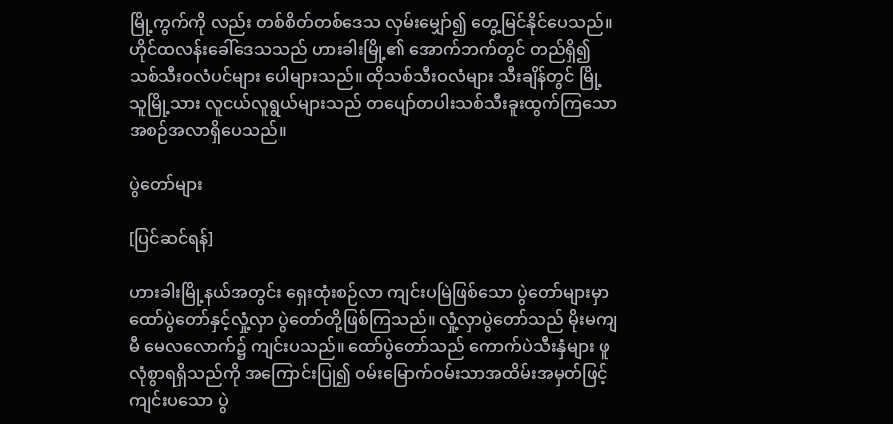မြို့ကွက်ကို လည်း တစ်စိတ်တစ်ဒေသ လှမ်းမျှော်၍ တွေ့မြင်နိုင်ပေသည်။ ဟိုင်ထလန်းခေါ်ဒေသသည် ဟားခါးမြို့၏ အောက်ဘက်တွင် တည်ရှိ၍ သစ်သီးဝလံပင်များ ပေါများသည်။ ထိုသစ်သီးဝလံများ သီးချိန်တွင် မြို့သူမြို့သား လူငယ်လူရွယ်များသည် တပျော်တပါးသစ်သီးခူးထွက်ကြသော အစဉ်အလာရှိပေသည်။

ပွဲတော်များ

[ပြင်ဆင်ရန်]

ဟားခါးမြို့နယ်အတွင်း ရှေးထုံးစဉ်လာ ကျင်းပမြဲဖြစ်သော ပွဲတော်များမှာ ထော်ပွဲတော်နှင့်လှုံ့လှာ ပွဲတော်တို့ဖြစ်ကြသည်။ လှုံ့လှာပွဲတော်သည် မိုးမကျမီ မေလလောက်၌ ကျင်းပသည်။ ထော်ပွဲတော်သည် ကောက်ပဲသီးနှံများ ဖူလုံစွာရရှိသည်ကို အကြောင်းပြု၍ ဝမ်းမြောက်ဝမ်းသာအထိမ်းအမှတ်ဖြင့် ကျင်းပသော ပွဲ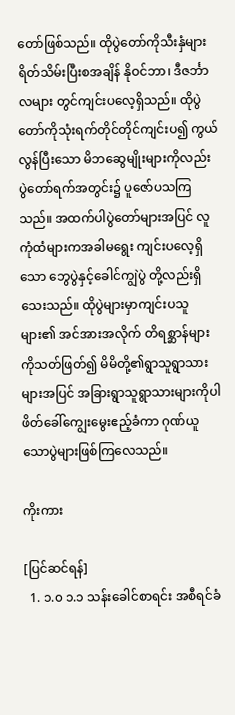တော်ဖြစ်သည်။ ထိုပွဲတော်ကိုသီးနှံများရိတ်သိမ်းပြီးစအချိန် နိုဝင်ဘာ၊ ဒီဇင်္ဘာလများ တွင်ကျင်းပလေ့ရှိသည်။ ထိုပွဲတော်ကိုသုံးရက်တိုင်တိုင်ကျင်းပ၍ ကွယ်လွန်ပြီးသော မိဘဆွေမျိုးများကိုလည်း ပွဲတော်ရက်အတွင်း၌ ပူဇော်ပသကြသည်။ အထက်ပါပွဲတော်များအပြင် လူကုံထံများကအခါမရွေး ကျင်းပလေ့ရှိသော ဘွေပွဲနှင့်ခေါင်ကျွဲပွဲ တို့လည်းရှိသေးသည်။ ထိုပွဲများမှာကျင်းပသူများ၏ အင်အားအလိုက် တိရစ္ဆာန်များကိုသတ်ဖြတ်၍ မိမိတို့၏ရွာသူရွာသားများအပြင် အခြားရွာသူရွာသားများကိုပါ ဖိတ်ခေါ်ကျွေးမွေးဧည့်ခံကာ ဂုဏ်ယူသောပွဲများဖြစ်ကြလေသည်။

ကိုးကား

[ပြင်ဆင်ရန်]
  1. ၁.၀ ၁.၁ သန်းခေါင်စာရင်း အစီရင်ခံ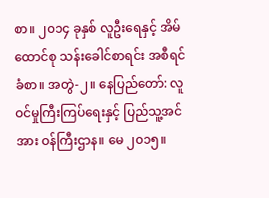စာ။ ၂၀၁၄ ခုနှစ် လူဦးရေနှင့် အိမ်ထောင်စု သန်းခေါင်စာရင်း အစီရင်ခံစာ။ အတွဲ-၂။ နေပြည်တော်: လူဝင်မှုကြီးကြပ်ရေးနှင့် ပြည်သူ့အင်အား ဝန်ကြီးဌာန။ မေ ၂၀၁၅။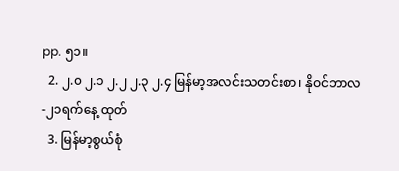pp. ၅၁။
  2. ၂.၀ ၂.၁ ၂.၂ ၂.၃ ၂.၄ မြန်မာ့အလင်းသတင်းစာ၊ နိုဝင်ဘာလ-၂၁ရက်နေ့ ထုတ်
  3. မြန်မာ့စွယ်စုံ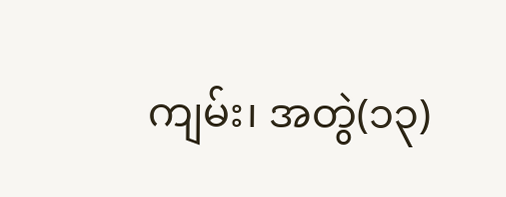ကျမ်း၊ အတွဲ(၁၃)